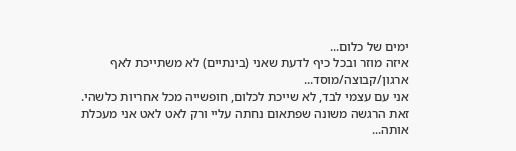ימים של כלום...
איזה מוזר ובכל כיף לדעת שאני (בינתיים) לא משתייכת לאף ארגון/קבוצה/מוסד...
אני עם עצמי לבד, לא שייכת לכלום, חופשייה מכל אחריות כלשהי. זאת הרגשה משונה שפתאום נחתה עליי ורק לאט לאט אני מעכלת אותה...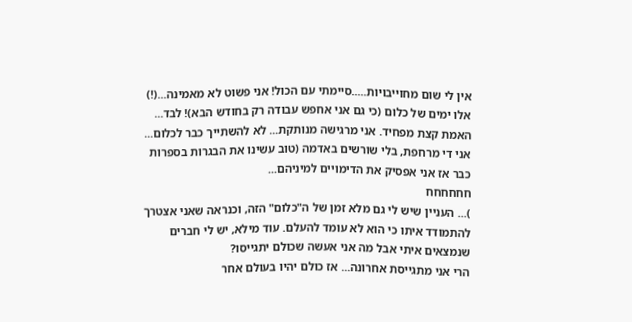אין לי שום מחוייבויות.....סיימתי עם הכול! אני פשוט לא מאמינה...(!)
אלו ימים של כלום (כי גם אני אחפש עבודה רק בחודש הבא)! לבד... האמת קצת מפחיד. אני מרגישה מנותקת... לא להשתייך כבר לכלום...
אני די מרחפת, בלי שורשים באדמה (טוב עשינו את הבגרות בספרות כבר אז אני אפסיק את הדימויים למיניהם...
חחחחחח
)... העניין שיש לי גם מלא זמן של ה"כלום" הזה, וכנראה שאני אצטרך להתמודד איתו כי הוא לא עומד להעלם. עוד מילא, יש לי חברים שנמצאים איתי אבל מה אני אעשה שכולם יתגייסו?
הרי אני מתגייסת אחרונה... אז כולם יהיו בעולם אחר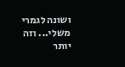ושונה לגמרי משלי... וזה יותר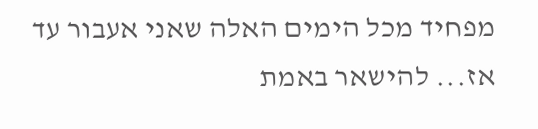מפחיד מכל הימים האלה שאני אעבור עד אז... להישאר באמת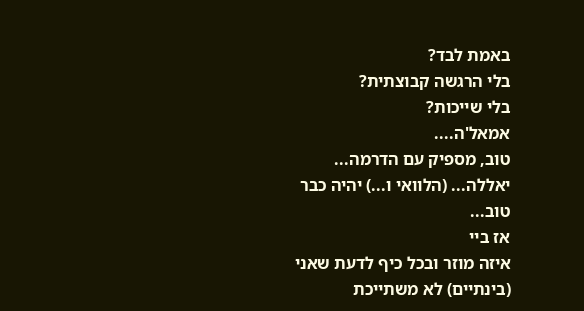באמת לבד?
בלי הרגשה קבוצתית?
בלי שייכות?
אמאל'ה....
טוב, מספיק עם הדרמה... יאללה... (הלוואי ו...) יהיה כבר טוב...
אז ביי
איזה מוזר ובכל כיף לדעת שאני (בינתיים) לא משתייכת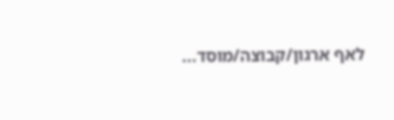לאף ארגון/קבוצה/מוסד...